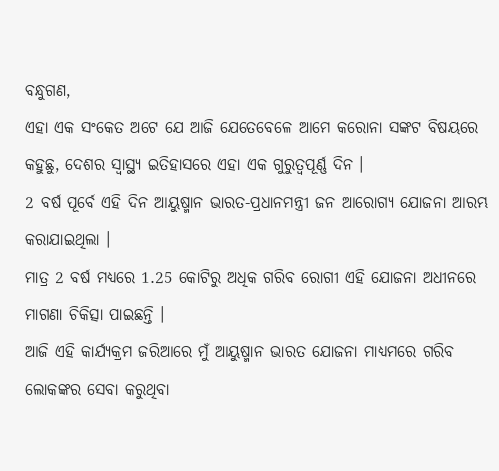ବନ୍ଧୁଗଣ,
ଏହା ଏକ ସଂକେତ ଅଟେ ଯେ ଆଜି ଯେତେବେଳେ ଆମେ କରୋନା ସଙ୍କଟ ବିଷୟରେ କହୁଛୁ, ଦେଶର ସ୍ୱାସ୍ଥ୍ୟ ଇତିହାସରେ ଏହା ଏକ ଗୁରୁତ୍ୱପୂର୍ଣ୍ଣ ଦିନ ।
2 ବର୍ଷ ପୂର୍ବେ ଏହି ଦିନ ଆୟୁଷ୍ମାନ ଭାରତ-ପ୍ରଧାନମନ୍ତ୍ରୀ ଜନ ଆରୋଗ୍ୟ ଯୋଜନା ଆରମ୍ଭ କରାଯାଇଥିଲା ।
ମାତ୍ର 2 ବର୍ଷ ମଧ୍ୟରେ 1.25 କୋଟିରୁ ଅଧିକ ଗରିବ ରୋଗୀ ଏହି ଯୋଜନା ଅଧୀନରେ ମାଗଣା ଚିକିତ୍ସା ପାଇଛନ୍ତି ।
ଆଜି ଏହି କାର୍ଯ୍ୟକ୍ରମ ଜରିଆରେ ମୁଁ ଆୟୁଷ୍ମାନ ଭାରତ ଯୋଜନା ମାଧ୍ୟମରେ ଗରିବ ଲୋକଙ୍କର ସେବା କରୁଥିବା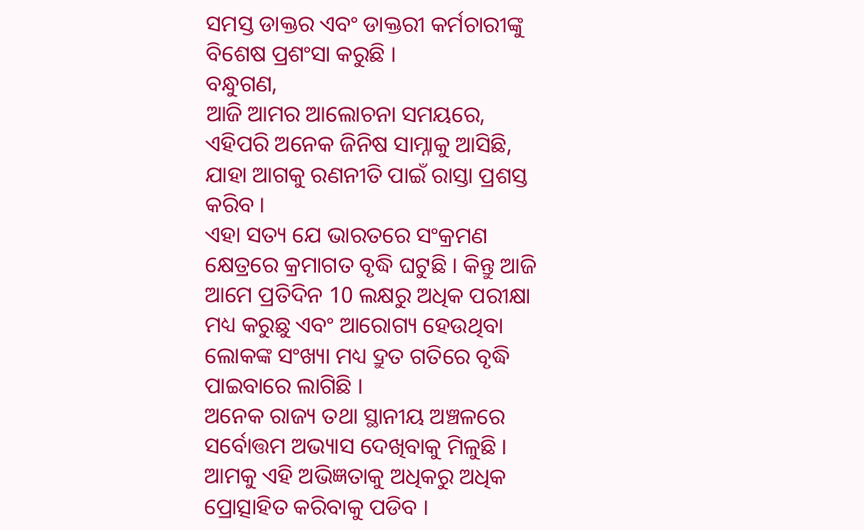ସମସ୍ତ ଡାକ୍ତର ଏବଂ ଡାକ୍ତରୀ କର୍ମଚାରୀଙ୍କୁ ବିଶେଷ ପ୍ରଶଂସା କରୁଛି ।
ବନ୍ଧୁଗଣ,
ଆଜି ଆମର ଆଲୋଚନା ସମୟରେ, ଏହିପରି ଅନେକ ଜିନିଷ ସାମ୍ନାକୁ ଆସିଛି, ଯାହା ଆଗକୁ ରଣନୀତି ପାଇଁ ରାସ୍ତା ପ୍ରଶସ୍ତ କରିବ ।
ଏହା ସତ୍ୟ ଯେ ଭାରତରେ ସଂକ୍ରମଣ କ୍ଷେତ୍ରରେ କ୍ରମାଗତ ବୃଦ୍ଧି ଘଟୁଛି । କିନ୍ତୁ ଆଜି ଆମେ ପ୍ରତିଦିନ 10 ଲକ୍ଷରୁ ଅଧିକ ପରୀକ୍ଷା ମଧ୍ୟ କରୁଛୁ ଏବଂ ଆରୋଗ୍ୟ ହେଉଥିବା ଲୋକଙ୍କ ସଂଖ୍ୟା ମଧ୍ୟ ଦ୍ରୁତ ଗତିରେ ବୃଦ୍ଧି ପାଇବାରେ ଲାଗିଛି ।
ଅନେକ ରାଜ୍ୟ ତଥା ସ୍ଥାନୀୟ ଅଞ୍ଚଳରେ ସର୍ବୋତ୍ତମ ଅଭ୍ୟାସ ଦେଖିବାକୁ ମିଳୁଛି ।
ଆମକୁ ଏହି ଅଭିଜ୍ଞତାକୁ ଅଧିକରୁ ଅଧିକ ପ୍ରୋତ୍ସାହିତ କରିବାକୁ ପଡିବ ।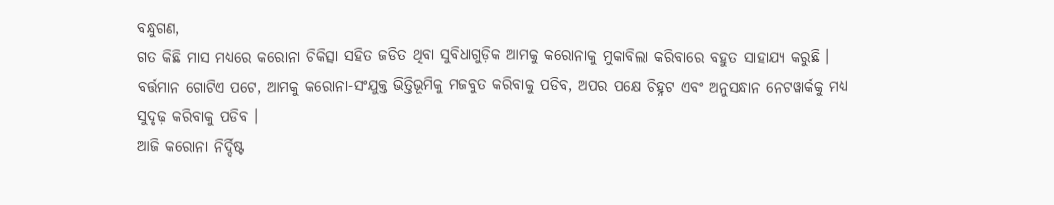ବନ୍ଧୁଗଣ,
ଗତ କିଛି ମାସ ମଧ୍ୟରେ କରୋନା ଚିକିତ୍ସା ସହିତ ଜଡିତ ଥିବା ସୁବିଧାଗୁଡ଼ିକ ଆମକୁ କରୋନାକୁ ମୁକାବିଲା କରିବାରେ ବହୁତ ସାହାଯ୍ୟ କରୁଛି ।
ବର୍ତ୍ତମାନ ଗୋଟିଏ ପଟେ, ଆମକୁ କରୋନା-ସଂଯୁକ୍ତ ଭିତ୍ତିଭୂମିକୁ ମଜବୁତ କରିବାକୁ ପଡିବ, ଅପର ପକ୍ଷେ ଚିହ୍ନଟ ଏବଂ ଅନୁସନ୍ଧାନ ନେଟୱାର୍କକୁ ମଧ୍ୟ ସୁଦୃଢ଼ କରିବାକୁ ପଡିବ ।
ଆଜି କରୋନା ନିର୍ଦ୍ଦିଷ୍ଟ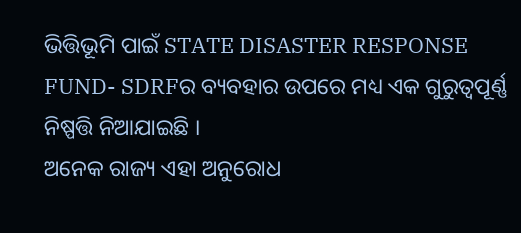ଭିତ୍ତିଭୂମି ପାଇଁ STATE DISASTER RESPONSE FUND- SDRFର ବ୍ୟବହାର ଉପରେ ମଧ୍ୟ ଏକ ଗୁରୁତ୍ୱପୂର୍ଣ୍ଣ ନିଷ୍ପତ୍ତି ନିଆଯାଇଛି ।
ଅନେକ ରାଜ୍ୟ ଏହା ଅନୁରୋଧ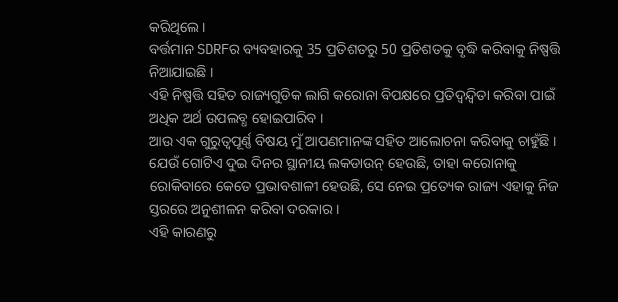କରିଥିଲେ ।
ବର୍ତ୍ତମାନ SDRFର ବ୍ୟବହାରକୁ 35 ପ୍ରତିଶତରୁ 50 ପ୍ରତିଶତକୁ ବୃଦ୍ଧି କରିବାକୁ ନିଷ୍ପତ୍ତି ନିଆଯାଇଛି ।
ଏହି ନିଷ୍ପତ୍ତି ସହିତ ରାଜ୍ୟଗୁଡିକ ଲାଗି କରୋନା ବିପକ୍ଷରେ ପ୍ରତିଦ୍ୱନ୍ଦ୍ୱିତା କରିବା ପାଇଁ ଅଧିକ ଅର୍ଥ ଉପଲବ୍ଧ ହୋଇପାରିବ ।
ଆଉ ଏକ ଗୁରୁତ୍ୱପୂର୍ଣ୍ଣ ବିଷୟ ମୁଁ ଆପଣମାନଙ୍କ ସହିତ ଆଲୋଚନା କରିବାକୁ ଚାହୁଁଛି ।
ଯେଉଁ ଗୋଟିଏ ଦୁଇ ଦିନର ସ୍ଥାନୀୟ ଲକଡାଉନ୍ ହେଉଛି, ତାହା କରୋନାକୁ ରୋକିବାରେ କେତେ ପ୍ରଭାବଶାଳୀ ହେଉଛି, ସେ ନେଇ ପ୍ରତ୍ୟେକ ରାଜ୍ୟ ଏହାକୁ ନିଜ ସ୍ତରରେ ଅନୁଶୀଳନ କରିବା ଦରକାର ।
ଏହି କାରଣରୁ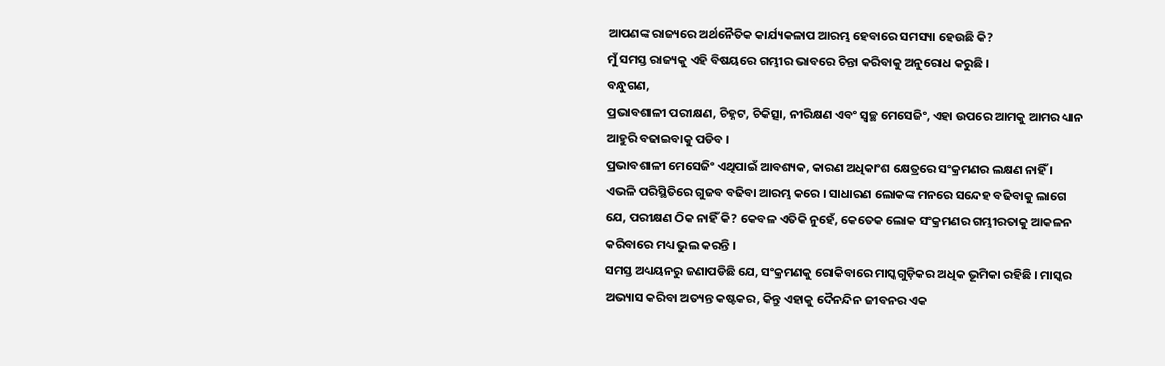ଆପଣଙ୍କ ରାଜ୍ୟରେ ଅର୍ଥନୈତିକ କାର୍ଯ୍ୟକଳାପ ଆରମ୍ଭ ହେବାରେ ସମସ୍ୟା ହେଉଛି କି?
ମୁଁ ସମସ୍ତ ରାଜ୍ୟକୁ ଏହି ବିଷୟରେ ଗମ୍ଭୀର ଭାବରେ ଚିନ୍ତା କରିବାକୁ ଅନୁରୋଧ କରୁଛି ।
ବନ୍ଧୁଗଣ,
ପ୍ରଭାବଶାଳୀ ପରୀକ୍ଷଣ, ଚିହ୍ନଟ, ଚିକିତ୍ସା, ନୀରିକ୍ଷଣ ଏବଂ ସ୍ୱଚ୍ଛ ମେସେଜିଂ, ଏହା ଉପରେ ଆମକୁ ଆମର ଧ୍ୟାନ ଆହୁରି ବଢାଇବାକୁ ପଡିବ ।
ପ୍ରଭାବଶାଳୀ ମେସେଜିଂ ଏଥିପାଇଁ ଆବଶ୍ୟକ, କାରଣ ଅଧିକାଂଶ କ୍ଷେତ୍ରରେ ସଂକ୍ରମଣର ଲକ୍ଷଣ ନାହିଁ । ଏଭଳି ପରିସ୍ଥିତିରେ ଗୁଜବ ବଢିବା ଆରମ୍ଭ କରେ । ସାଧାରଣ ଲୋକଙ୍କ ମନରେ ସନ୍ଦେହ ବଢିବାକୁ ଲାଗେ ଯେ, ପରୀକ୍ଷଣ ଠିକ ନାହିଁ କି? କେବଳ ଏତିକି ନୁହେଁ, କେତେକ ଲୋକ ସଂକ୍ରମଣର ଗମ୍ଭୀରତାକୁ ଆକଳନ କରିବାରେ ମଧ୍ୟ ଭୁଲ କରନ୍ତି ।
ସମସ୍ତ ଅଧ୍ୟୟନରୁ ଜଣାପଡିଛି ଯେ, ସଂକ୍ରମଣକୁ ରୋକିବାରେ ମାସ୍କଗୁଡ଼ିକର ଅଧିକ ଭୂମିକା ରହିଛି । ମାସ୍କର ଅଭ୍ୟାସ କରିବା ଅତ୍ୟନ୍ତ କଷ୍ଟକର, କିନ୍ତୁ ଏହାକୁ ଦୈନନ୍ଦିନ ଜୀବନର ଏକ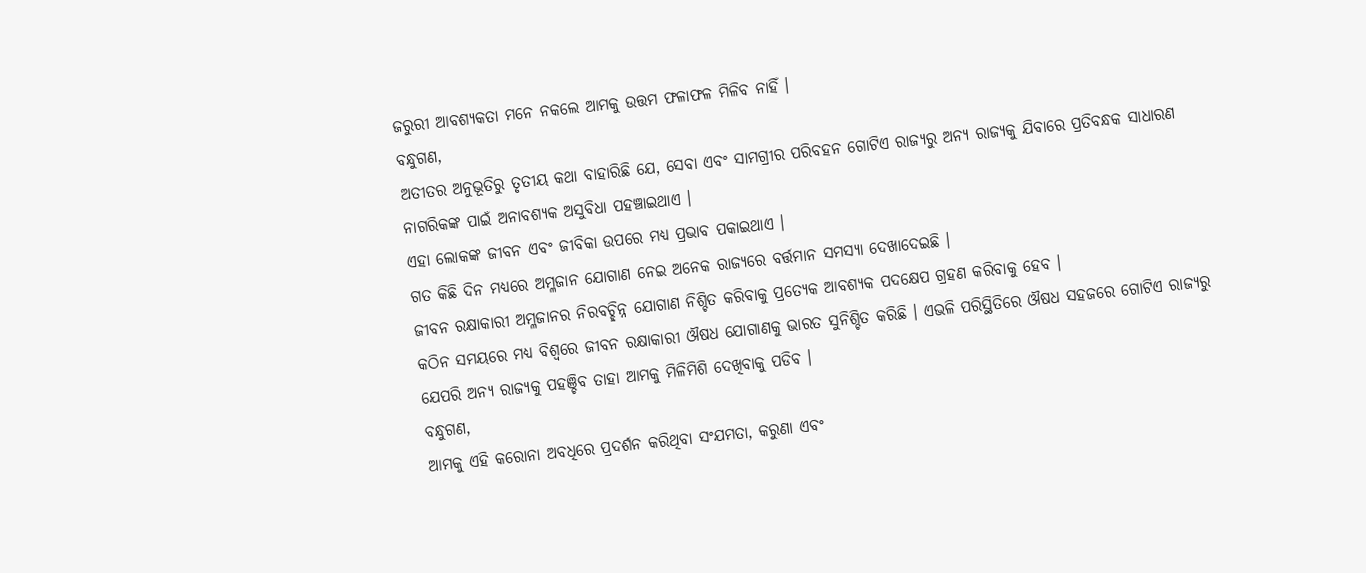ଜରୁରୀ ଆବଶ୍ୟକତା ମନେ ନକଲେ ଆମକୁ ଉତ୍ତମ ଫଳାଫଳ ମିଳିବ ନାହିଁ ।
ବନ୍ଧୁଗଣ,
ଅତୀତର ଅନୁଭୂତିରୁ ତୃତୀୟ କଥା ବାହାରିଛି ଯେ, ସେବା ଏବଂ ସାମଗ୍ରୀର ପରିବହନ ଗୋଟିଏ ରାଜ୍ୟରୁ ଅନ୍ୟ ରାଜ୍ୟକୁ ଯିବାରେ ପ୍ରତିବନ୍ଧକ ସାଧାରଣ ନାଗରିକଙ୍କ ପାଇଁ ଅନାବଶ୍ୟକ ଅସୁବିଧା ପହଞ୍ଚାଇଥାଏ ।
ଏହା ଲୋକଙ୍କ ଜୀବନ ଏବଂ ଜୀବିକା ଉପରେ ମଧ୍ୟ ପ୍ରଭାବ ପକାଇଥାଏ ।
ଗତ କିଛି ଦିନ ମଧ୍ୟରେ ଅମ୍ଳଜାନ ଯୋଗାଣ ନେଇ ଅନେକ ରାଜ୍ୟରେ ବର୍ତ୍ତମାନ ସମସ୍ୟା ଦେଖାଦେଇଛି ।
ଜୀବନ ରକ୍ଷାକାରୀ ଅମ୍ଳଜାନର ନିରବଚ୍ଛିନ୍ନ ଯୋଗାଣ ନିଶ୍ଚିତ କରିବାକୁ ପ୍ରତ୍ୟେକ ଆବଶ୍ୟକ ପଦକ୍ଷେପ ଗ୍ରହଣ କରିବାକୁ ହେବ ।
କଠିନ ସମୟରେ ମଧ୍ୟ ବିଶ୍ୱରେ ଜୀବନ ରକ୍ଷାକାରୀ ଔଷଧ ଯୋଗାଣକୁ ଭାରତ ସୁନିଶ୍ଚିତ କରିଛି । ଏଭଳି ପରିସ୍ଥିତିରେ ଔଷଧ ସହଜରେ ଗୋଟିଏ ରାଜ୍ୟରୁ ଯେପରି ଅନ୍ୟ ରାଜ୍ୟକୁ ପହଞ୍ଚିବ ତାହା ଆମକୁ ମିଳିମିଶି ଦେଖିବାକୁ ପଡିବ ।
ବନ୍ଧୁଗଣ,
ଆମକୁ ଏହି କରୋନା ଅବଧିରେ ପ୍ରଦର୍ଶନ କରିଥିବା ସଂଯମତା, କରୁଣା ଏବଂ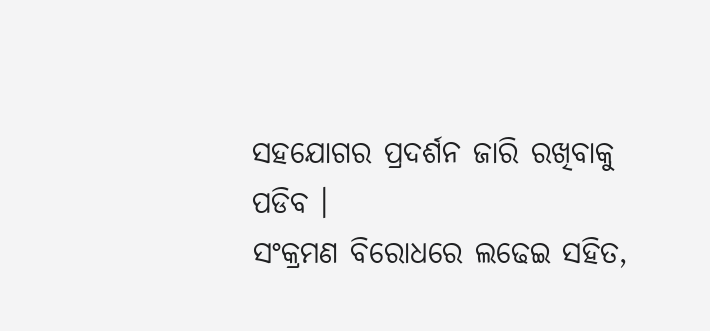ସହଯୋଗର ପ୍ରଦର୍ଶନ ଜାରି ରଖିବାକୁ ପଡିବ ।
ସଂକ୍ରମଣ ବିରୋଧରେ ଲଢେଇ ସହିତ,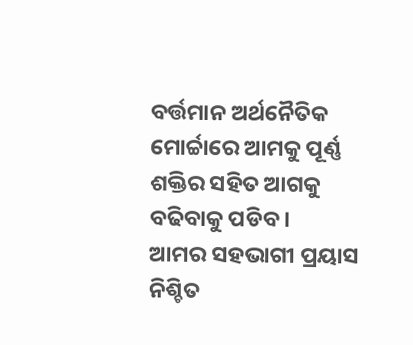ବର୍ତ୍ତମାନ ଅର୍ଥନୈତିକ ମୋର୍ଚ୍ଚାରେ ଆମକୁ ପୂର୍ଣ୍ଣ ଶକ୍ତିର ସହିତ ଆଗକୁ ବଢିବାକୁ ପଡିବ ।
ଆମର ସହଭାଗୀ ପ୍ରୟାସ ନିଶ୍ଚିତ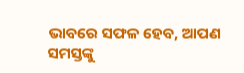ଭାବରେ ସଫଳ ହେବ, ଆପଣ ସମସ୍ତଙ୍କୁ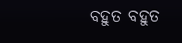ବହୁତ ବହୁତ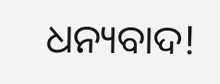ଧନ୍ୟବାଦ!